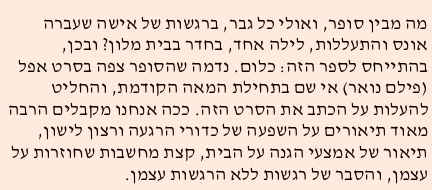מה מבין סופר, ואולי כל גבר, ברגשות של אישה שעברה אונס והתעללות, לילה אחד, בחדר בבית מלון? ובכן, בהתייחס לספר הזה: כלום. נדמה שהסופר צפה בסרט אפל (פילם נואר) אי שם בתחילת המאה הקודמת, והחליט להעלות על הכתב את הסרט הזה. ככה אנחנו מקבלים הרבה מאוד תיאורים על השפעה של כדורי הרגעה ורצון לישון, תיאור של אמצעי הגנה על הבית, קצת מחשבות שחוזרות על עצמן, והסבר של רגשות ללא הרגשות עצמן.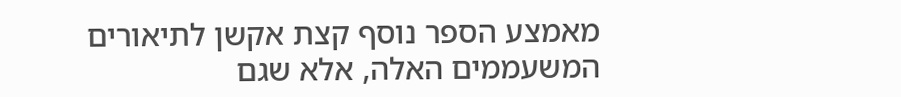מאמצע הספר נוסף קצת אקשן לתיאורים המשעממים האלה, אלא שגם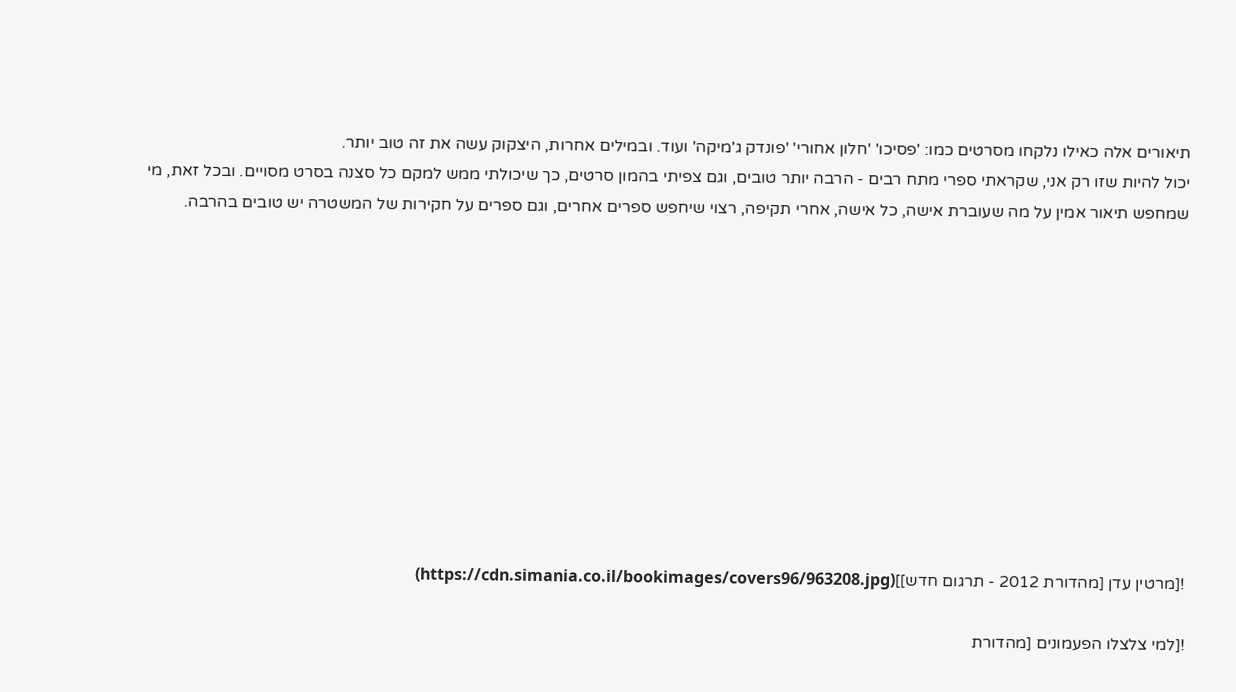תיאורים אלה כאילו נלקחו מסרטים כמו: 'פסיכו' 'חלון אחורי' 'פונדק ג'מיקה' ועוד. ובמילים אחרות, היצקוק עשה את זה טוב יותר.
יכול להיות שזו רק אני, שקראתי ספרי מתח רבים - הרבה יותר טובים, וגם צפיתי בהמון סרטים, כך שיכולתי ממש למקם כל סצנה בסרט מסויים. ובכל זאת, מי שמחפש תיאור אמין על מה שעוברת אישה, כל אישה, אחרי תקיפה, רצוי שיחפש ספרים אחרים, וגם ספרים על חקירות של המשטרה יש טובים בהרבה.











![מרטין עדן [מהדורת 2012 - תרגום חדש]](https://cdn.simania.co.il/bookimages/covers96/963208.jpg)

![למי צלצלו הפעמונים [מהדורת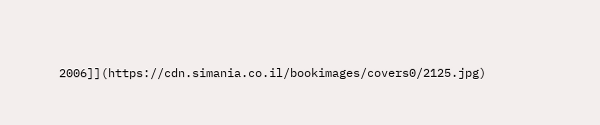2006]](https://cdn.simania.co.il/bookimages/covers0/2125.jpg)